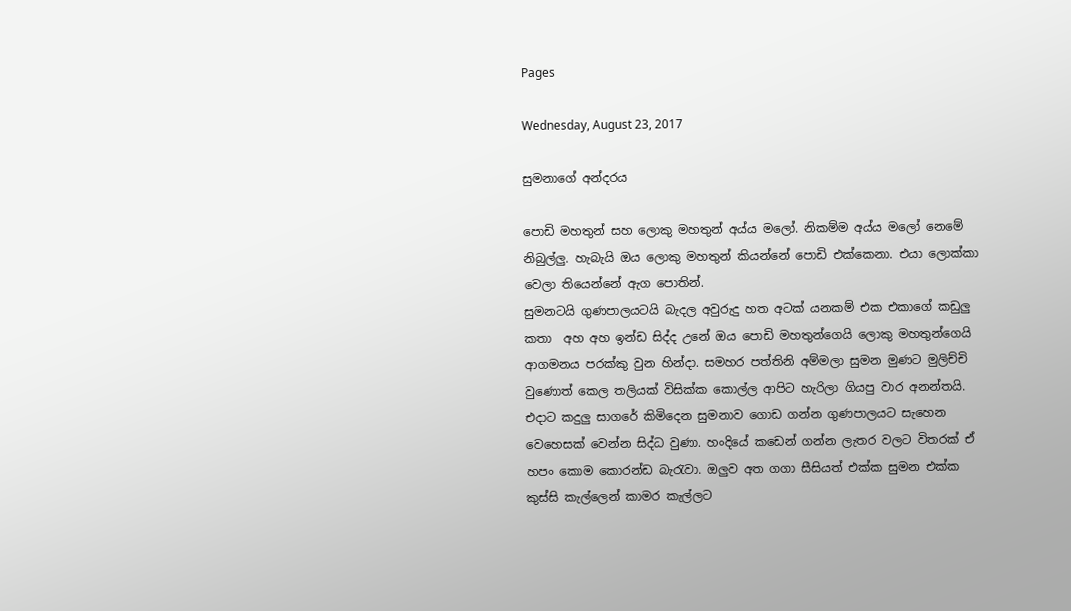Pages

Wednesday, August 23, 2017

සුමනාගේ අන්දරය

පොඩි මහතුන් සහ ලොකු මහතුන් අය්ය මලෝ. නිකම්ම අය්ය මලෝ නෙමේ නිබුල්ලු. හැබැයි ඔය ලොකු මහතුන් කියන්නේ පොඩි එක්කෙනා. එයා ලොක්කා වෙලා තියෙන්නේ ඇග පොතින්.
සුමනටයි ගුණපාලයටයි බැදල අවුරුදු හත අටක් යනකම් එක එකාගේ කඩුලු කතා  අහ අහ ඉන්ඩ සිද්ද උනේ ඔය පොඩි මහතුන්ගෙයි ලොකු මහතුන්ගෙයි ආගමනය පරක්කු වුන හින්දා. සමහර පත්තිනි අම්මලා සුමන මුණට මුලිච්චි වුණොත් කෙල තලියක් විසික්ක කොල්ල ආපිට හැරිලා ගියපු වාර අනන්තයි. එදාට කදුලු සාගරේ කිමිදෙන සුමනාව ගොඩ ගන්න ගුණපාලයට සැහෙන වෙහෙසක් වෙන්න සිද්ධ වුණා. හංදියේ කඩෙන් ගන්න ලැතර වලට විතරක් ඒ හපං කොම කොරන්ඩ බැරැවා. ඔලුව අත ගගා සීසියත් එක්ක සුමන එක්ක කුස්සි කැල්ලෙන් කාමර කැල්ලට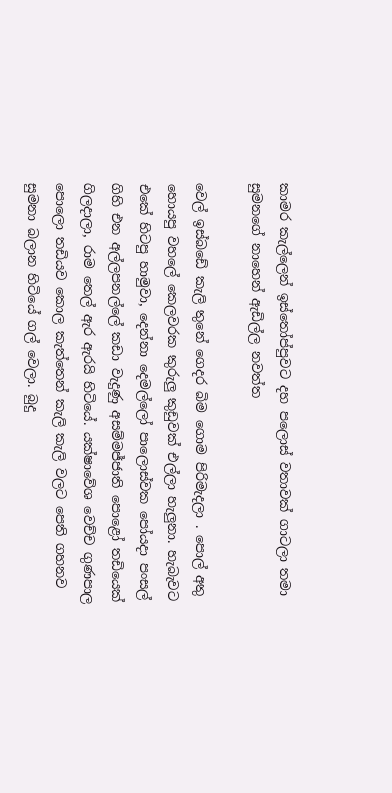කාමර කැල්ලෙන් ඉස්තෝප්පුවට දහ පලොස් වතාවක් ගාටලා තමා සුමනගේ නාහෙන් ඇඩිල්ල නවත්ත

වෙල් ඉස්බඩේ කැලි තුනේ ගෙදර බිම ගොම පිරිමැදලා . පොල් අතු හොයපු වහලේ කෙලවරක කුරුලු කුඩුවක් එල්ලා හැලුනා. හැබැවට එකේ හිටපු හාමුවා, දෙන්නා දෙමල්ලෝ පාලොස්වක පෝයදා පංසල් ගිහි එන අල්ලපනල්ලේ කඩා වැදුණු අසම්මජ්ජාති පොළෝ තඩියෙක් ගිලදාලා, රාම තෙල් ඇර ඇරයි හිටියේ. යක්ෂාවේශ වෙච්ච ගුණපාල පොලො තඩියව කොල කැත්තෙන් කැලි කැලි වලට පෙති ගහනව සුමනා බලාන හිටියේ ගල් වෙලා. බුදු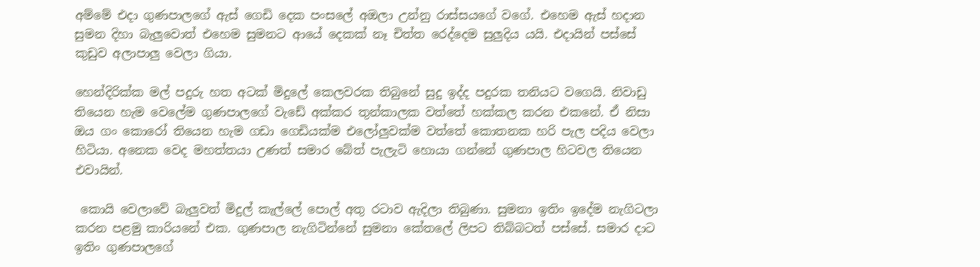අම්මේ එදා ගුණපාලගේ ඇස් ගෙඩි දෙක පංසලේ අඔලා උන්නු රාස්සයගේ වගේ. එහෙම ඇස් හදාන සුමන දිහා බැලුවොත් එහෙම සුමනට ආයේ දෙකක් නෑ චිත්ත රෙද්දෙම සුලුදිය යයි. එදායින් පස්සේ කුඩුව අලාපාලු වෙලා ගියා.

හෙන්දිරික්ක මල් පදුරු හත අටක් මිදුලේ කෙලවරක තිබුනේ සුදු ඉද්ද පදුරක තනියට වගෙයි. නිවාඩු තියෙන හැම වෙලේම ගුණපාලගේ වැඩේ අක්කර තුන්කාලක වත්තේ හක්කල කරන එකනේ. ඒ නිසා ඔය ගං කොරෝ තියෙන හැම ගඩා ගෙඩියක්ම එලෝලුවක්ම වත්තේ කොතනක හරි පැල පදිය වෙලා හිටියා. අනෙක වෙද මහත්තයා උණත් සමාර බේත් පැලැටි හොයා ගන්නේ ගුණපාල හිටවල තියෙන එවායින්.

 කොයි වෙලාවේ බැලුවත් මිදුල් කැල්ලේ පොල් අතු රටාව ඇදිලා තිබුණා. සුමනා ඉතිං ඉදේම නැගිටලා කරන පළමු කාරියනේ එක. ගුණපාල නැගිටින්නේ සුමනා කේතලේ ලිපට තිබ්බටත් පස්සේ. සමාර දාට ඉතිං ගුණපාලගේ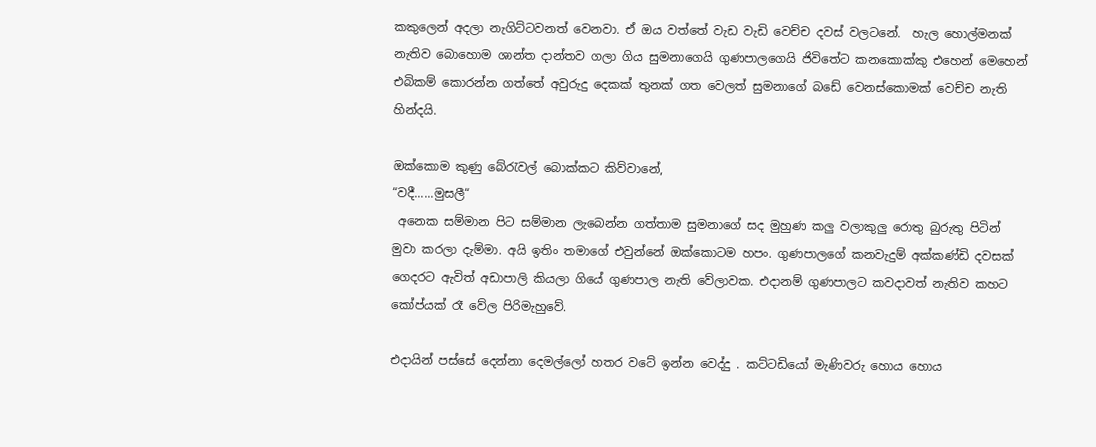කකුලෙන් අදලා නැගිට්ටවනත් වෙනවා. ඒ ඔය වත්තේ වැඩ වැඩි වෙච්ච දවස් වලටනේ.  හැල හොල්මනක් නැතිව බොහොම ශාන්ත දාන්තව ගලා ගිය සුමනාගෙයි ගුණපාලගෙයි ජිවිතේට කනකොක්කු එහෙන් මෙහෙන් එබිකම් කොරන්න ගත්තේ අවුරුදු දෙකක් තුනක් ගත වෙලත් සුමනාගේ බඩේ වෙනස්කොමක් වෙච්ච නැති හින්දයි.

ඔක්කොම කුණු බේරැවල් බොක්කට කිව්වානේ,
“වදී......මුසලී“
 අනෙක සම්මාන පිට සම්මාන ලැබෙන්න ගත්තාම සුමනාගේ සද මුහුණ කලු වලාකුලු රොතු බුරුතු පිටින් මුවා කරලා දැම්මා. අයි ඉතිං තමාගේ එවුන්නේ ඔක්කොටම හපං. ගුණපාලගේ කනවැදුම් අක්කණ්ඩි දවසක් ගෙදරට ඇවිත් අඩාපාලි කියලා ගියේ ගුණපාල නැති වේලාවක. එදානම් ගුණපාලට කවදාවත් නැතිව කහට කෝප්යක් රෑ වේල පිරිමැහුවේ.

එදායින් පස්සේ දෙන්නා දෙමල්ලෝ හතර වටේ ඉන්න වෙද්දු . කට්ටඩියෝ මැණිවරු හොය හොය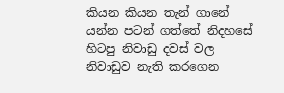කියන කියන තැන් ගානේ යන්න පටන් ගත්තේ නිදහසේ හිටපු නිවාඩු දවස් වල නිවාඩුව නැති කරගෙන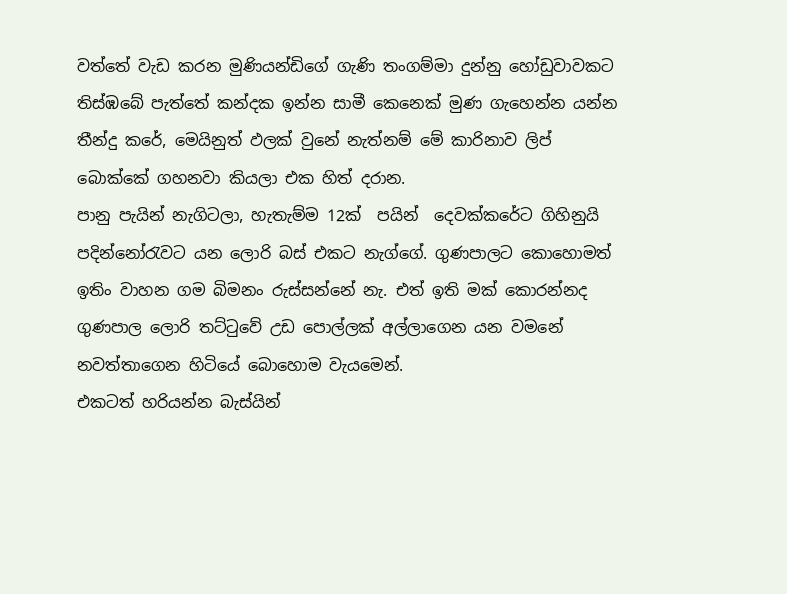වත්තේ වැඩ කරන මුණියන්ඩිගේ ගැණි තංගම්මා දුන්නු හෝඩුවාවකට තිස්ඹබේ පැත්තේ කන්දක ඉන්න සාමී කෙනෙක් මුණ ගැහෙන්න යන්න තීන්දු කරේ, මෙයිනුත් ඵලක් වුනේ නැත්නම් මේ කාරිනාව ලිප් බොක්කේ ගහනවා කියලා එක හිත් දරාන.
පානු පැයින් නැගිටලා, හැතැම්ම 12ක්  පයින්  දෙවක්කරේට ගිහිනුයි පදින්නෝරැවට යන ලොරි බස් එකට නැග්ගේ. ගුණපාලට කොහොමත් ඉතිං වාහන ගම බිමනං රුස්සන්නේ නැ. එත් ඉති මක් කොරන්නද ගුණපාල ලොරි තට්ටුවේ උඩ පොල්ලක් අල්ලාගෙන යන වමනේ නවත්තාගෙන හිටියේ බොහොම වැයමෙන්.
එකටත් හරියන්න බැස්යින්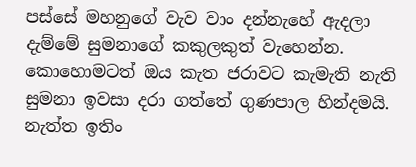පස්සේ මහනුගේ වැව වාං දන්නැහේ ඇදලා දැම්මේ සුමනාගේ කකුලකුත් වැහෙන්න. කොහොමටත් ඔය කැත ජරාවට කැමැති නැති සුමනා ඉවසා දරා ගත්තේ ගුණපාල හින්දමයි. නැත්ත ඉතිං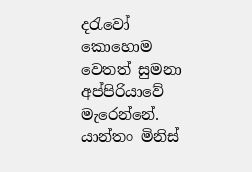දරැවෝ කොහොම වෙතත් සුමනා අප්පිරියාවේ මැරෙන්නේ.
යාන්තං මිනිස්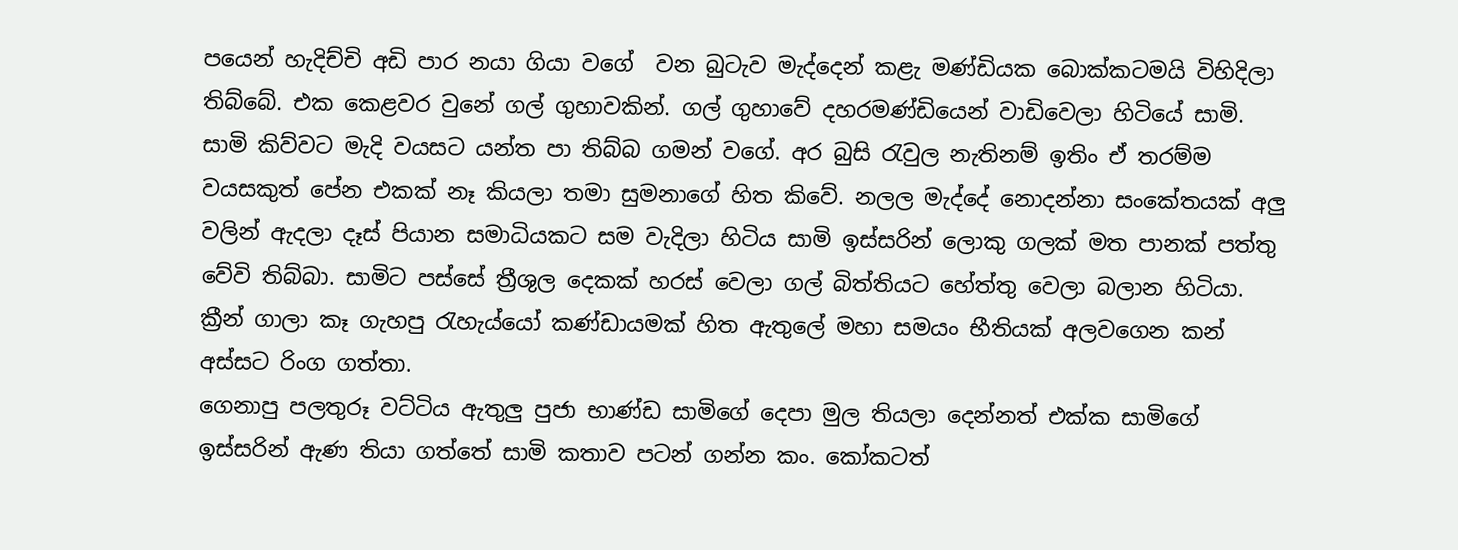පයෙන් හැදිච්චි අඩි පාර නයා ගියා වගේ  වන බුටැව මැද්දෙන් කළැ මණ්ඩියක බොක්කටමයි විහිදිලා තිබ්බේ. එක කෙළවර වුනේ ගල් ගුහාවකින්. ගල් ගුහාවේ දහරමණ්ඩියෙන් වාඩිවෙලා හිටියේ සාමි.
සාමි කිව්වට මැදි වයසට යන්ත පා තිබ්බ ගමන් වගේ. අර බුසි රැවුල නැතිනම් ඉතිං ඒ තරම්ම වයසකුත් පේන එකක් නෑ කියලා තමා සුමනාගේ හිත කිවේ. නලල මැද්දේ නොදන්නා සංකේතයක් අලු වලින් ඇදලා දෑස් පියාන සමාධියකට සම වැදිලා හිටිය සාමි ඉස්සරින් ලොකු ගලක් මත පානක් පත්තු වේවි තිබ්බා. සාමිට පස්සේ ත්‍රීශුල දෙකක් හරස් වෙලා ගල් බිත්තියට හේත්තු වෙලා බලාන හිටියා.
ක්‍රීන් ගාලා කෑ ගැහපු රැහැය්යෝ කණ්ඩායමක් හිත ඇතුලේ මහා සමයං භීතියක් අලවගෙන කන් අස්සට රිංග ගත්තා.
ගෙනාපු පලතුරූ වට්ටිය ඇතුලු පුජා භාණ්ඩ සාමිගේ දෙපා මුල තියලා දෙන්නත් එක්ක සාමිගේ ඉස්සරින් ඇණ තියා ගත්තේ සාමි කතාව පටන් ගන්න කං. කෝකටත්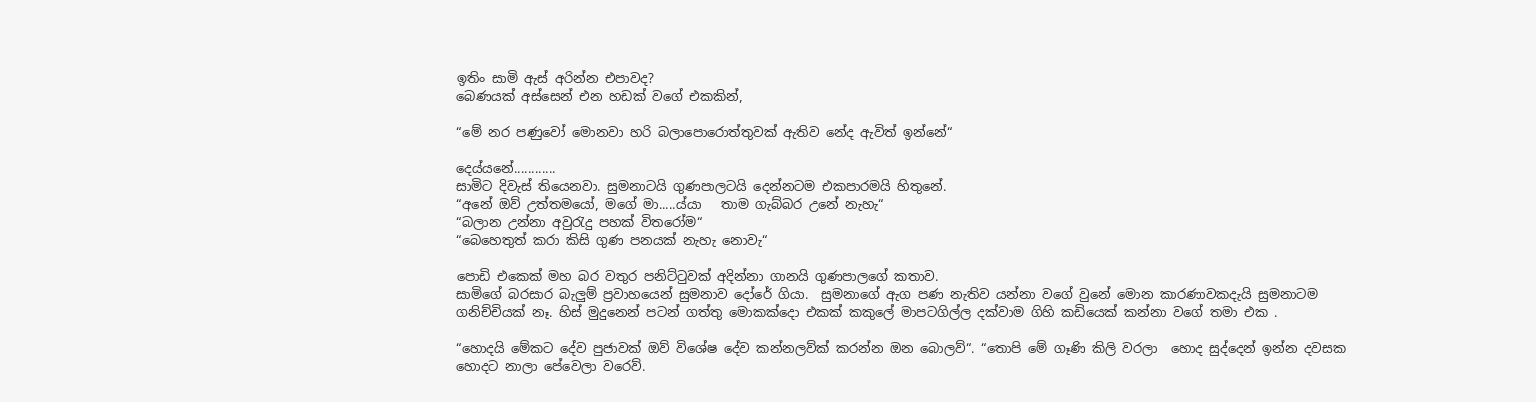ඉතිං සාමි ඇස් අරින්න එපාවද?
බෙණයක් අස්සෙන් එන හඩක් වගේ එකකින්,

“මේ නර පණුවෝ මොනවා හරි බලාපොරොත්තුවක් ඇතිව නේද ඇවිත් ඉන්නේ“

දෙය්යනේ............
සාමිට දිවැස් තියෙනවා. සුමනාටයි ගුණපාලටයි දෙන්නටම එකපාරමයි හිතුනේ.
“අනේ ඔව් උත්තමයෝ, මගේ මා.....ය්යා   තාම ගැබ්බර උනේ නැහැ“
“බලාන උන්නා අවුරැදු පහක් විතරෝම“
“බෙහෙතුත් කරා කිසි ගුණ පනයක් නැහැ නොවැ“

පොඩි එකෙක් මහ බර වතුර පනිට්ටුවක් අදින්නා ගානයි ගුණපාලගේ කතාව.
සාමිගේ බරසාර බැලුම් ප්‍රවාහයෙන් සුමනාව දෝරේ ගියා.  සුමනාගේ ඇග පණ නැතිව යන්නා වගේ වුනේ මොන කාරණාවකදැයි සුමනාටම ගනිච්චියක් නෑ. හිස් මුදුනෙන් පටන් ගත්තු මොකක්දො එකක් කකුලේ මාපටගිල්ල දක්වාම ගිහි කඩියෙක් කන්නා වගේ තමා එක .

“හොදයි මේකට දේව පුජාවක් ඔව් විශේෂ දේව කන්නලව්ක් කරන්න ඔන බොලව්“. “තොපි මේ ගෑණි කිලි වරලා  හොද සුද්දෙන් ඉන්න දවසක හොදට නාලා පේවෙලා වරෙව්.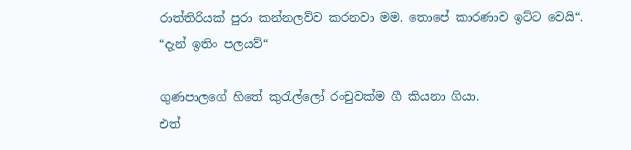රාත්තිරියක් පුරා කන්නලව්ව කරනවා මම. තොපේ කාරණාව ඉට්ට වෙයි“.
“දැන් ඉතිං පලයව්“

ගුණපාලගේ හිතේ කුරැල්ලෝ රංචුවක්ම ගී කියනා ගියා.
එත්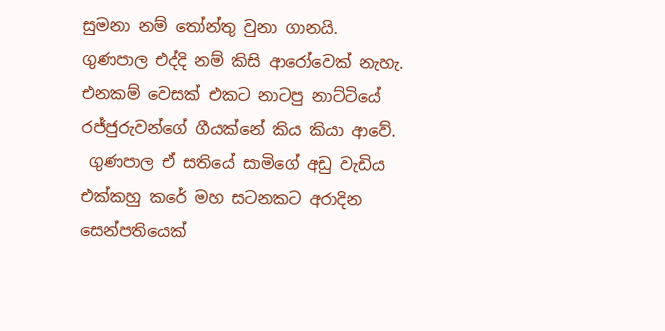සුමනා නම් තෝන්තු වුනා ගානයි.
ගුණපාල එද්දි නම් කිසි ආරෝවෙක් නැහැ. එනකම් වෙසක් එකට නාටපු නාට්ටියේ රජ්ජුරුවන්ගේ ගීයක්නේ කිය කියා ආවේ.
 ගුණපාල ඒ සතියේ සාමිගේ අඩු වැඩිය එක්කහු කරේ මහ සටනකට අරාදින සෙන්පතියෙක්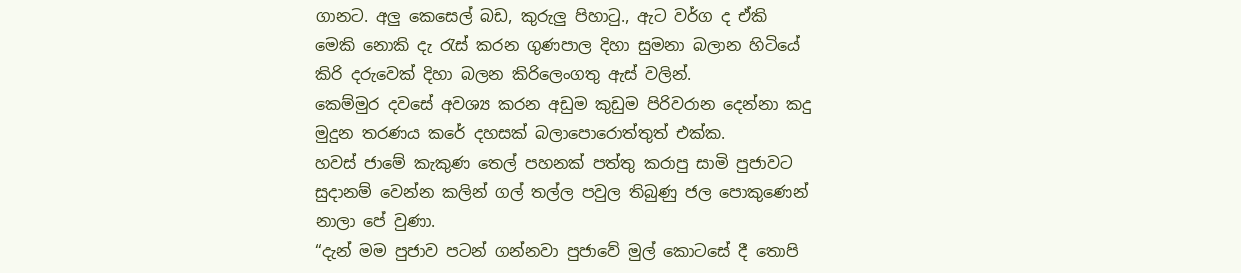ගානට. අලු කෙසෙල් බඩ, කුරුලු පිහාටු., ඇට වර්ග ද ඒකි මෙකි නොකි දැ රැස් කරන ගුණපාල දිහා සුමනා බලාන හිටියේ කිරි දරුවෙක් දිහා බලන කිරිලෙංගතු ඇස් වලින්.
කෙම්මුර දවසේ අවශ්‍ය කරන අඩුම කුඩුම පිරිවරාන දෙන්නා කදු මුදුන තරණය කරේ දහසක් බලාපොරොත්තුත් එක්ක.
හවස් ජාමේ කැකුණ තෙල් පහනක් පත්තු කරාපු සාමි පුජාවට සුදානම් වෙන්න කලින් ගල් තල්ල පවුල තිබුණු ජල පොකුණෙන් නාලා පේ වුණා.
“දැන් මම පුජාව පටන් ගන්නවා පුජාවේ මුල් කොටසේ දී තොපි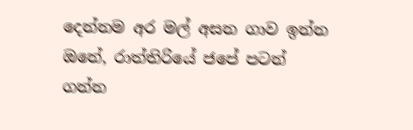දෙන්නම අර මල් අසන ගාව ඉන්න ඔනේ, රාත්තිරියේ ජපේ පටන් ගන්න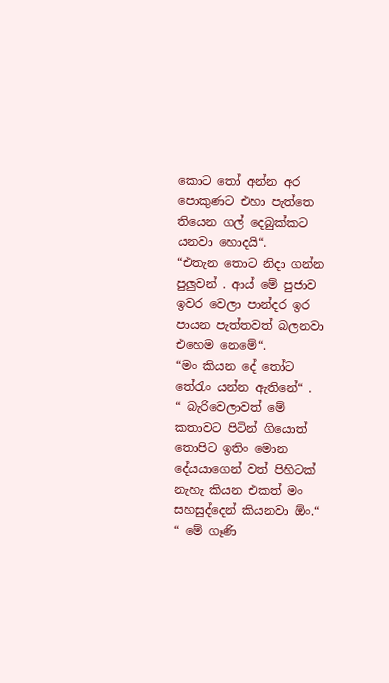කොට තෝ අන්න අර පොකුණට එහා පැත්තෙ තියෙන ගල් දෙබුක්කට යනවා හොදයි“.
“එතැන තොට නිදා ගන්න පුලුවන් . ආය් මේ පුජාව ඉවර වෙලා පාන්දර ඉර පායන පැත්තවත් බලනවා එහෙම නෙමේ“.
“මං කියන දේ තෝට තේරැං යන්න ඇතිනේ“ .
“ බැරිවෙලාවත් මේ කතාවට පිටින් ගියොත් තොපිට ඉතිං මොන දේයයාගෙන් වත් පිහිටක් නැහැ කියන එකත් මං සහසුද්දෙන් කියනවා ඕං.“
“ මේ ගෑණි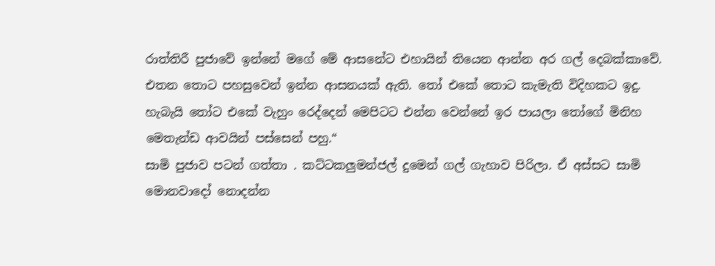රාත්තිරී පුජාවේ ඉන්නේ මගේ මේ ආසනේට එහායින් තියෙන ආන්න අර ගල් දෙබක්කාවේ. එතන තොට පහසුවෙන් ඉන්න ආසනයක් ඇති. තෝ එකේ තොට කැමැති විදිහකට ඉදු. හැබැයි තෝට එකේ වැහුං රෙද්දෙන් මෙපිටට එන්න වෙන්නේ ඉර පායලා තෝගේ මිනිහ මෙතැන්ඩ ආවයින් පස්සෙන් පහු.“
සාමි පුජාව පටන් ගත්තා . කට්ටකලුමන්ජල් දුමෙන් ගල් ගැහාව පිරිලා. ඒ අස්සට සාමි මොනවාදෝ නොදන්න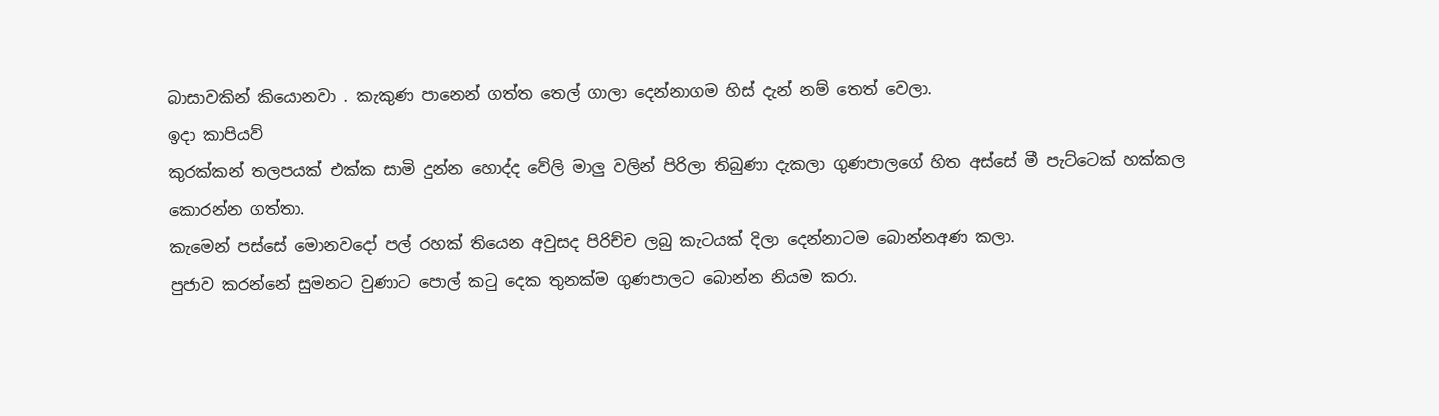බාසාවකින් කියොනවා . කැකුණ පානෙන් ගත්ත තෙල් ගාලා දෙන්නාගම හිස් දැන් නම් තෙත් වෙලා.
ඉදා කාපියව්
කුරක්කන් තලපයක් එක්ක සාමි දුන්න හොද්ද වේලි මාලු වලින් පිරිලා තිබුණා දැකලා ගුණපාලගේ හිත අස්සේ මී පැට්ටෙක් හක්කල කොරන්න ගත්තා.
කැමෙන් පස්සේ මොනවදෝ පල් රහක් තියෙන අවුසද පිරිච්ච ලබු කැටයක් දිලා දෙන්නාටම බොන්නඅණ කලා.
පුජාව කරන්නේ සුමනට වුණාට පොල් කටු දෙක තුනක්ම ගුණපාලට බොන්න නියම කරා.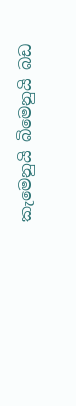කැමෙනුයි බිමෙනුයි බඩ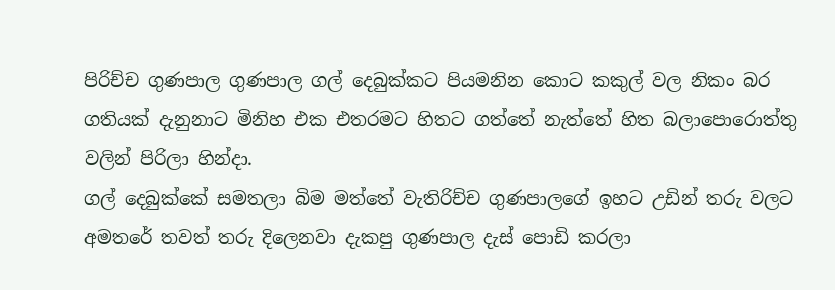පිරිච්ච ගුණපාල ගුණපාල ගල් දෙබුක්කට පියමනින කොට කකුල් වල නිකං බර ගතියක් දැනුනාට මිනිහ එක එතරමට හිතට ගත්තේ නැත්තේ හිත බලාපොරොත්තු වලින් පිරිලා හින්දා.
ගල් දෙබුක්කේ සමතලා බිම මත්තේ වැතිරිච්ච ගුණපාලගේ ඉහට උඩින් තරු වලට අමතරේ තවත් තරු දිලෙනවා දැකපු ගුණපාල දැස් පොඩි කරලා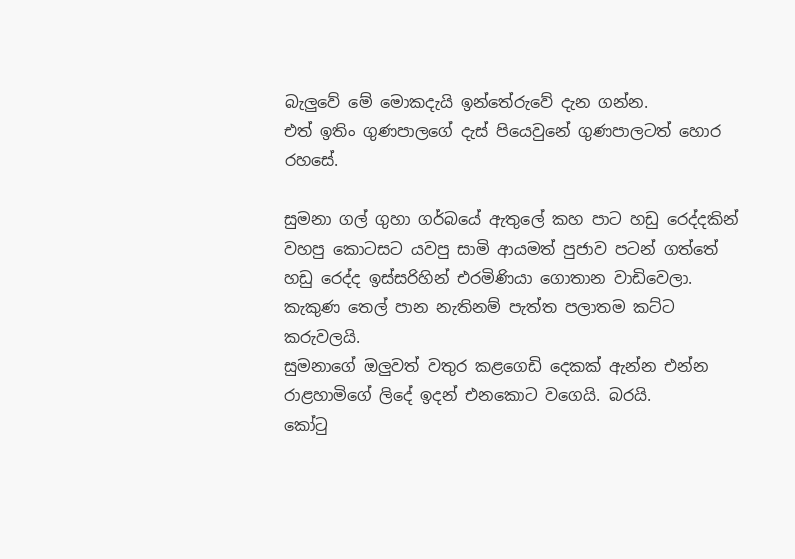බැලුවේ මේ මොකදැයි ඉන්තේරුවේ දැන ගන්න.
එත් ඉතිං ගුණපාලගේ දැස් පියෙවුනේ ගුණපාලටත් හොර රහසේ.

සුමනා ගල් ගුහා ගර්බයේ ඇතුලේ කහ පාට හඩු රෙද්දකින් වහපු කොටසට යවපු සාමි ආයමත් පුජාව පටන් ගත්තේ හඩු රෙද්ද ඉස්සරිහින් එරමිණියා ගොතාන වාඩිවෙලා. කැකුණ තෙල් පාන නැතිනම් පැත්ත පලාතම කට්ට කරුවලයි.
සුමනාගේ ඔලුවත් වතුර කළගෙඩි දෙකක් ඇන්න එන්න රාළහාමිගේ ලිදේ ඉදන් එනකොට වගෙයි. බරයි.
කෝටු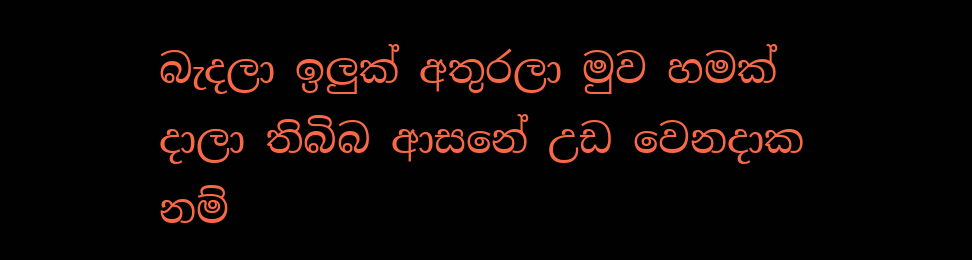බැදලා ඉලුක් අතුරලා මුව හමක් දාලා තිබිබ ආසනේ උඩ වෙනදාක නම්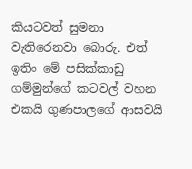කියටවත් සුමනා වැතිරෙනවා බොරු. එත් ඉතිං මේ පසික්කාඩු ගම්මුන්ගේ කටවල් වහන එකයි ගුණපාලගේ ආසවයි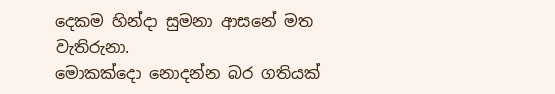දෙකම හින්දා සුමනා ආසනේ මත වැතිරුනා.
මොකක්දො නොදන්න බර ගතියක්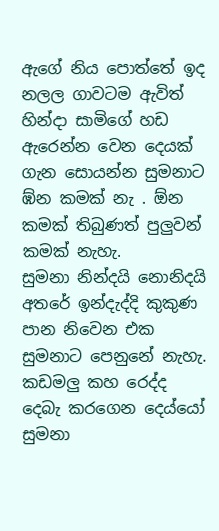ඇගේ නිය පොත්තේ ඉද නලල ගාවටම ඇවිත් හින්දා සාමිගේ හඩ ඇරෙන්න වෙන දෙයක් ගැන සොයන්න සුමනාට ඹ්න කමක් නැ . ඕන කමක් තිබුණත් පුලුවන් කමක් නැහැ.
සුමනා නින්දයි නොනිදයි අතරේ ඉන්දැද්දි කුකුණ පාන නිවෙන එක සුමනාට පෙනුනේ නැහැ.
කඩමලු කහ රෙද්ද දෙබැ කරගෙන දෙය්යෝ සුමනා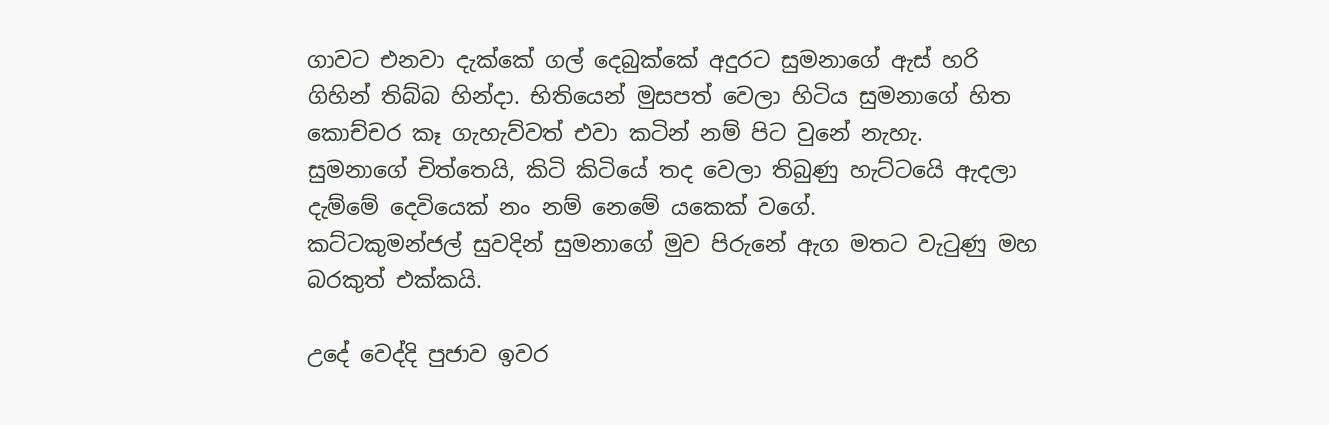ගාවට එනවා දැක්කේ ගල් දෙබුක්කේ අදුරට සුමනාගේ ඇස් හරි ගිහින් තිබ්බ හින්දා. භිතියෙන් මුසපත් වෙලා හිටිය සුමනාගේ හිත කොච්චර කෑ ගැහැව්වත් එවා කටින් නම් පිට වුනේ නැහැ.
සුමනාගේ චිත්තෙයි, කිටි කිටියේ තද වෙලා තිබුණු හැට්ටයෙි ඇදලා දැම්මේ දෙවියෙක් නං නම් නෙමේ යකෙක් වගේ.
කට්ටකුමන්ජල් සුවදින් සුමනාගේ මුව පිරුනේ ඇග මතට වැටුණු මහ බරකුත් එක්කයි.

උදේ වෙද්දි පුජාව ඉවර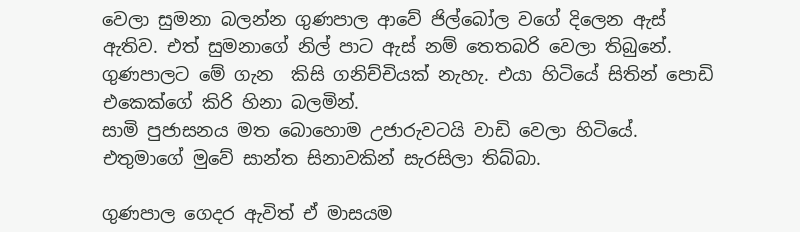වෙලා සුමනා බලන්න ගුණපාල ආවේ ජිල්බෝල වගේ දිලෙන ඇස් ඇතිව. එත් සුමනාගේ නිල් පාට ඇස් නම් තෙතබරි වෙලා තිබුනේ. ගුණපාලට මේ ගැන  කිසි ගනිච්චියක් නැහැ. එයා හිටියේ සිතින් පොඩි එකෙක්ගේ කිරි හිනා බලමින්.
සාමි පුජාසනය මත බොහොම උජාරුවටයි වාඩි වෙලා හිටියේ. එතුමාගේ මුවේ සාන්ත සිනාවකින් සැරසිලා තිබ්බා.

ගුණපාල ගෙදර ඇවිත් ඒ මාසයම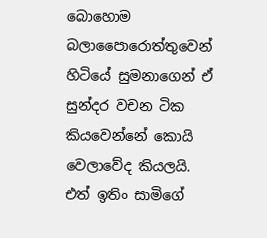බොහොම බලාපෛාරොත්තුවෙන් හිටියේ සුමනාගෙන් ඒ සුන්දර වචන ටික කියවෙන්නේ කොයි වෙලාවේද කියලයි.
එත් ඉතිං සාමිගේ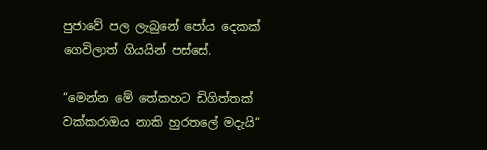පුජාවේ පල ලැබුනේ පෝය දෙකක් ගෙවිලාත් ගියයින් පස්සේ.

“මෙන්න මේ තේකහට ඩිගිත්තක් වක්කරාඔය නාකි හුරතලේ මදැයි“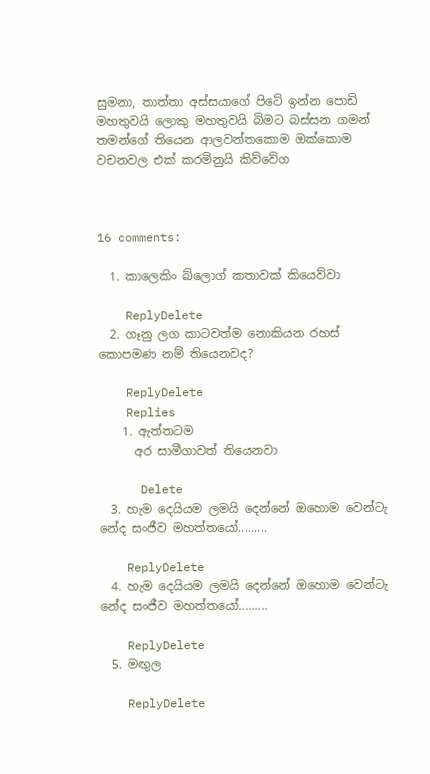සුමනා, තාත්තා අස්සයාගේ පිටේ ඉන්න පොඩි මහතුවයි ලොකු මහතුවයි බිමට බස්සන ගමන් තමන්ගේ තියෙන ආලවන්තකොම ඔක්කොම වචනවල එක් කරමිනුයි කිව්වේග



16 comments:

  1. කාලෙකිං බ්ලොග් කතාවක් කියෙව්වා

    ReplyDelete
  2. ගෑනු ලග කාටවත්ම නොකියන රහස් කොපමණ නම් තියෙනවද?

    ReplyDelete
    Replies
    1. ඇත්තටම
      අර සාමීගාවත් තියෙනවා

      Delete
  3. හැම දෙයියම ලමයි දෙන්නේ ඔහොම වෙන්ටැ නේද සංජීව මහත්තයෝ.........

    ReplyDelete
  4. හැම දෙයියම ලමයි දෙන්නේ ඔහොම වෙන්ටැ නේද සංජීව මහත්තයෝ.........

    ReplyDelete
  5. මඟුල

    ReplyDelete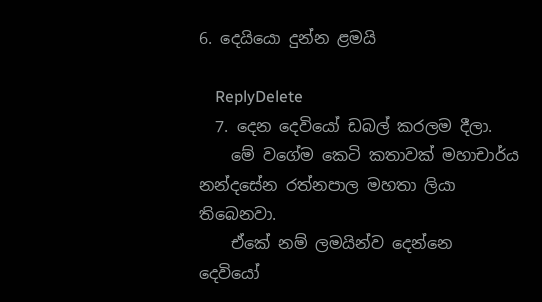6. දෙයියො දුන්න ළමයි

    ReplyDelete
  7. දෙන දෙවියෝ ඩබල් කරලම දීලා.
    මේ වගේම කෙටි කතාවක් මහාචාර්ය නන්දසේන රත්නපාල මහතා ලියා තිබෙනවා.
    ඒකේ නම් ලමයින්ව දෙන්නෙ දෙවියෝ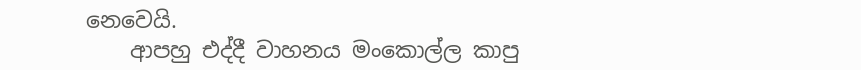නෙවෙයි.
    ආපහු එද්දී වාහනය මංකොල්ල කාපු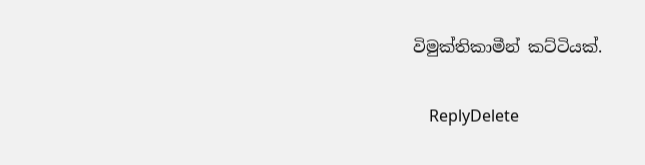විමුක්තිකාමීන් කට්ටියක්.

    ReplyDelete